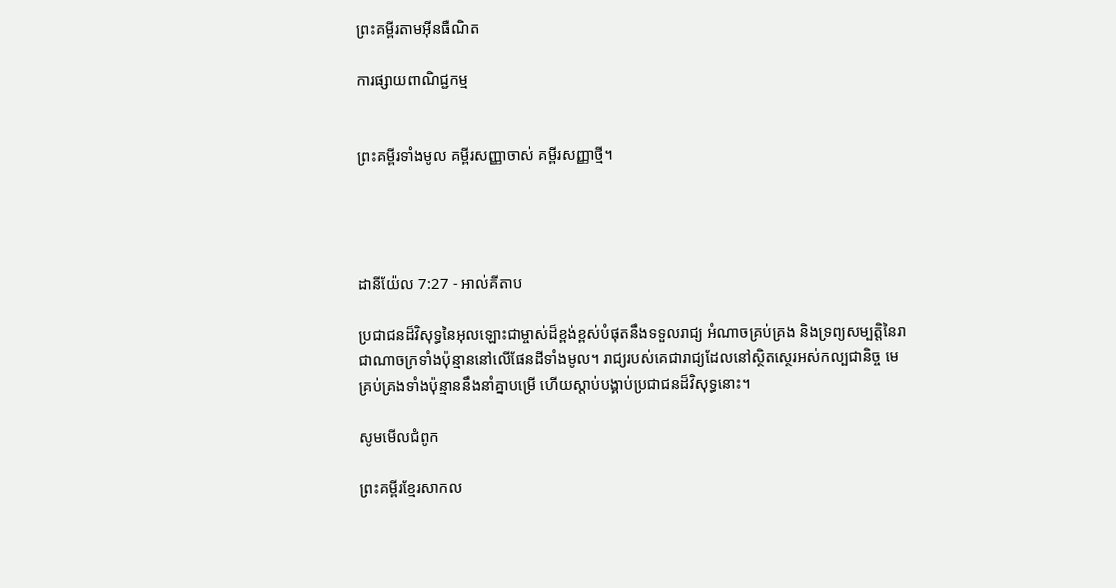ព្រះគម្ពីរតាមអ៊ីនធឺណិត

ការផ្សាយពាណិជ្ជកម្ម


ព្រះគម្ពីរទាំងមូល គម្ពីរសញ្ញាចាស់ គម្ពីរសញ្ញាថ្មី។




ដានី‌យ៉ែល 7:27 - អាល់គីតាប

ប្រជា‌ជនដ៏‌វិសុទ្ធនៃអុលឡោះជាម្ចាស់ដ៏ខ្ពង់‌ខ្ពស់បំផុតនឹងទទួលរាជ្យ អំណាចគ្រប់‌គ្រង និងទ្រព្យសម្បត្តិនៃរាជា‌ណាចក្រទាំងប៉ុន្មាននៅលើផែនដីទាំងមូល។ រាជ្យរបស់គេជារាជ្យដែលនៅស្ថិត‌ស្ថេរអស់‌កល្បជា‌និច្ច មេគ្រប់‌គ្រងទាំងប៉ុន្មាននឹងនាំគ្នាបម្រើ ហើយស្ដាប់បង្គាប់ប្រជា‌ជនដ៏‌វិសុទ្ធនោះ។

សូមមើលជំពូក

ព្រះគម្ពីរខ្មែរសាកល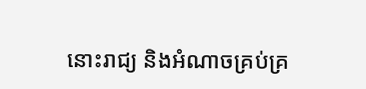នោះរាជ្យ និងអំណាចគ្រប់គ្រ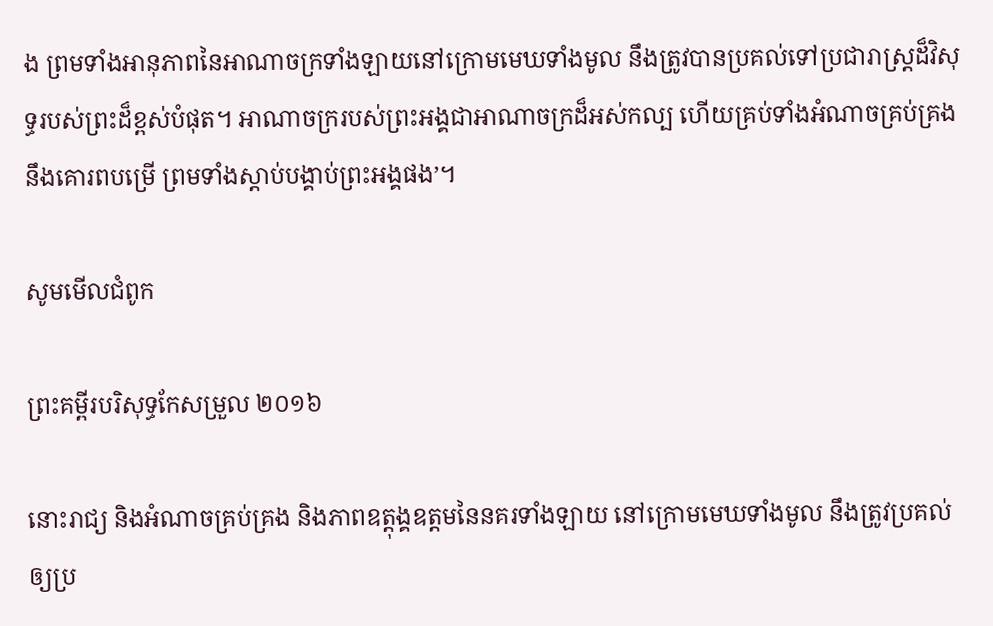ង ព្រមទាំងអានុភាពនៃអាណាចក្រទាំងឡាយនៅក្រោមមេឃទាំងមូល នឹងត្រូវបានប្រគល់ទៅប្រជារាស្ត្រដ៏វិសុទ្ធរបស់ព្រះដ៏ខ្ពស់បំផុត។ អាណាចក្ររបស់ព្រះអង្គជាអាណាចក្រដ៏អស់កល្ប ហើយគ្រប់ទាំងអំណាចគ្រប់គ្រងនឹងគោរពបម្រើ ព្រមទាំងស្ដាប់បង្គាប់ព្រះអង្គផង’។

សូមមើលជំពូក

ព្រះគម្ពីរបរិសុទ្ធកែសម្រួល ២០១៦

នោះរាជ្យ និងអំណាចគ្រប់‌គ្រង និងភាពឧត្តុង្គ‌ឧត្តមនៃនគរទាំងឡាយ នៅក្រោមមេឃទាំងមូល នឹងត្រូវប្រគល់ឲ្យប្រ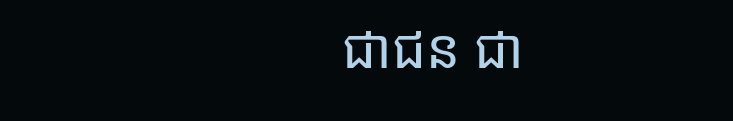ជា‌ជន ជា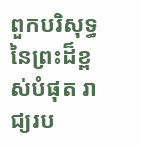ពួកបរិសុទ្ធនៃព្រះដ៏ខ្ពស់បំផុត រាជ្យរប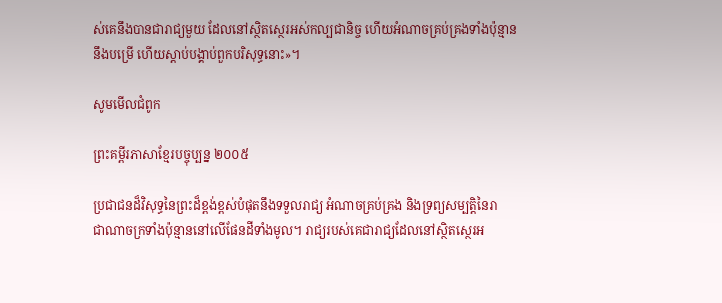ស់គេនឹងបានជារាជ្យមួយ ដែលនៅស្ថិត‌ស្ថេរអស់‌កល្បជា‌និច្ច ហើយអំណាចគ្រប់‌គ្រងទាំងប៉ុន្មាននឹងបម្រើ ហើយស្តាប់បង្គាប់ពួកបរិសុទ្ធនោះ»។

សូមមើលជំពូក

ព្រះគម្ពីរភាសាខ្មែរបច្ចុប្បន្ន ២០០៥

ប្រជា‌ជនដ៏វិសុទ្ធនៃព្រះដ៏ខ្ពង់‌ខ្ពស់បំផុតនឹងទទួលរាជ្យ អំណាចគ្រប់‌គ្រង និងទ្រព្យសម្បត្តិនៃរាជា‌ណាចក្រទាំងប៉ុន្មាននៅលើផែនដីទាំងមូល។ រាជ្យរបស់គេជារាជ្យដែលនៅស្ថិត‌ស្ថេរអ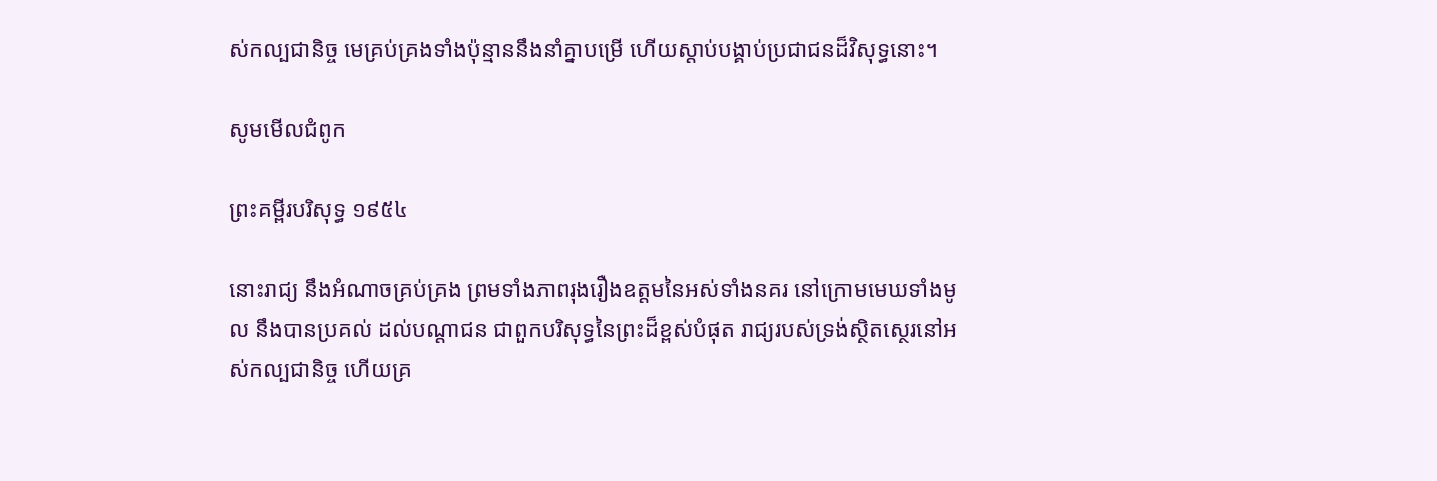ស់‌កល្បជានិច្ច មេគ្រប់‌គ្រងទាំងប៉ុន្មាននឹងនាំគ្នាបម្រើ ហើយស្ដាប់បង្គាប់ប្រជា‌ជនដ៏វិសុទ្ធនោះ។

សូមមើលជំពូក

ព្រះគម្ពីរបរិសុទ្ធ ១៩៥៤

នោះរាជ្យ នឹងអំណាចគ្រប់‌គ្រង ព្រមទាំងភាពរុងរឿងឧត្តមនៃអស់ទាំងនគរ នៅក្រោមមេឃទាំងមូល នឹងបានប្រគល់ ដល់បណ្តាជន ជាពួកបរិសុទ្ធនៃព្រះដ៏ខ្ពស់បំផុត រាជ្យរបស់ទ្រង់ស្ថិត‌ស្ថេរនៅអស់‌កល្ប‌ជានិច្ច ហើយគ្រ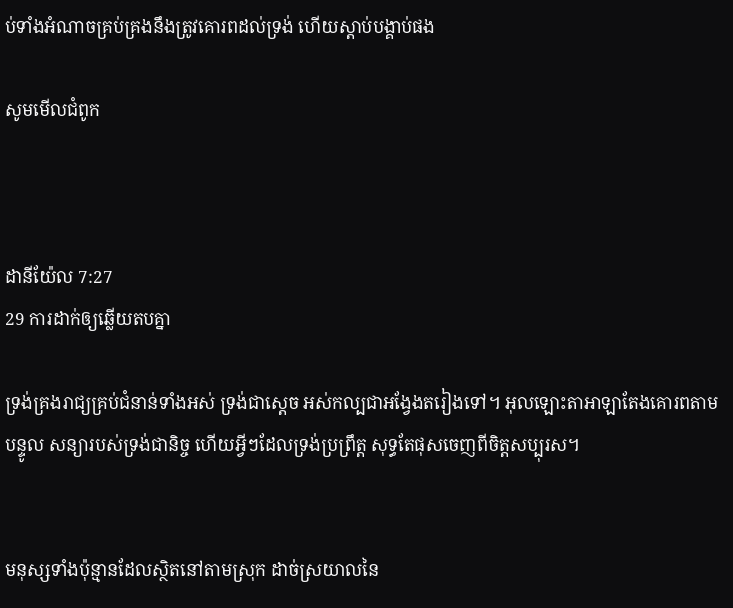ប់ទាំងអំណាចគ្រប់‌គ្រងនឹងត្រូវគោរពដល់ទ្រង់ ហើយស្តាប់បង្គាប់ផង

សូមមើលជំពូក



ដានី‌យ៉ែល 7:27
29 ការដាក់ឲ្យឆ្លើយតបគ្នា

ទ្រង់គ្រងរាជ្យគ្រប់ជំនាន់ទាំងអស់ ទ្រង់ជាស្តេច អស់‌កល្បជាអង្វែងតរៀងទៅ។ អុលឡោះ‌តាអាឡាតែងគោរពតាមបន្ទូល សន្យារបស់ទ្រង់ជា‌និច្ច ហើយអ្វីៗដែលទ្រង់ប្រព្រឹត្ត សុទ្ធតែផុសចេញពីចិត្តសប្បុរស។


មនុស្សទាំងប៉ុន្មានដែលស្ថិតនៅតាមស្រុក ដាច់ស្រយាលនៃ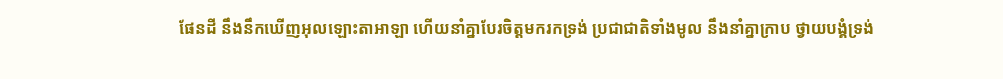ផែនដី នឹងនឹកឃើញអុលឡោះ‌តាអាឡា ហើយនាំគ្នាបែរចិត្តមករកទ្រង់ ប្រជា‌ជាតិទាំងមូល នឹងនាំគ្នាក្រាប ថ្វាយ‌បង្គំទ្រង់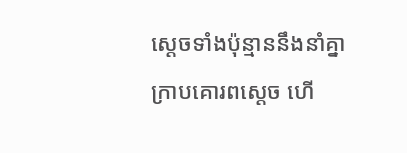ស្ដេចទាំងប៉ុន្មាននឹងនាំគ្នា ក្រាបគោរពស្តេច ហើ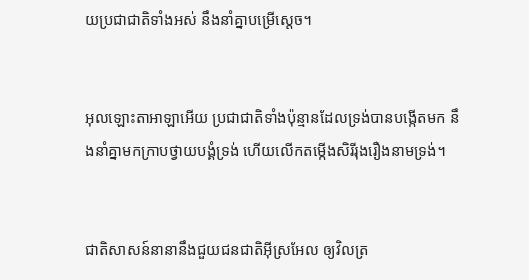យប្រជា‌ជាតិទាំងអស់ នឹងនាំគ្នាបម្រើស្តេច។


អុលឡោះ‌តាអាឡាអើយ ប្រជា‌ជាតិទាំងប៉ុន្មានដែលទ្រង់បានបង្កើតមក នឹងនាំគ្នាមកក្រាបថ្វាយ‌បង្គំទ្រង់ ហើយលើកតម្កើងសិរី‌រុង‌រឿងនាមទ្រង់។


ជាតិសាសន៍នានានឹងជួយជន‌ជាតិអ៊ីស្រ‌អែល ឲ្យវិលត្រ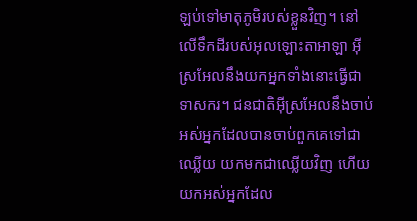ឡប់ទៅមាតុ‌ភូមិរបស់ខ្លួនវិញ។ នៅលើទឹកដីរបស់អុលឡោះ‌តាអាឡា អ៊ីស្រ‌អែលនឹងយកអ្នកទាំងនោះធ្វើជាទាសករ។ ជន‌ជាតិអ៊ីស្រ‌អែលនឹងចាប់អស់អ្នកដែលបានចាប់ពួកគេទៅជាឈ្លើយ យកមកជាឈ្លើយវិញ ហើយយកអស់អ្នកដែល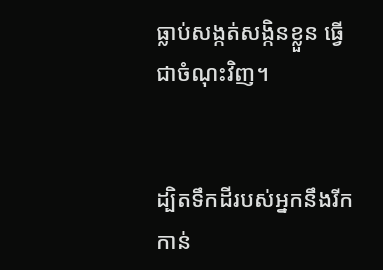ធ្លាប់សង្កត់‌សង្កិនខ្លួន ធ្វើជាចំណុះវិញ។


ដ្បិតទឹកដីរបស់អ្នកនឹងរីកកាន់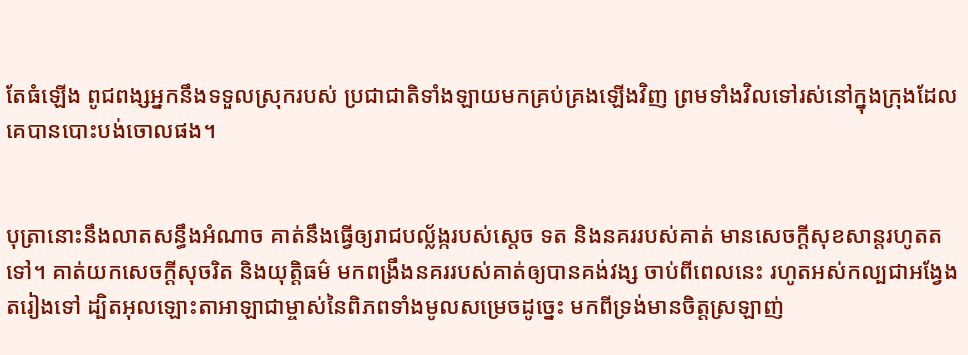តែធំឡើង ពូជ‌ពង្សអ្នកនឹងទទួលស្រុករបស់ ប្រជា‌ជាតិទាំង‌ឡាយមកគ្រប់‌គ្រងឡើងវិញ ព្រមទាំងវិលទៅរស់នៅក្នុងក្រុងដែល គេបានបោះបង់ចោលផង។


បុត្រានោះនឹងលាតសន្ធឹងអំណាច គាត់នឹងធ្វើឲ្យរាជបល្ល័ង្ករបស់ស្តេច ទត និងនគររបស់គាត់ មានសេចក្ដីសុខ‌សាន្តរហូតតទៅ។ គាត់យកសេចក្ដីសុចរិត និងយុត្តិធម៌ មកពង្រឹងនគររបស់គាត់ឲ្យបានគង់‌វង្ស ចាប់ពីពេលនេះ រហូតអស់‌កល្បជាអង្វែង តរៀងទៅ ដ្បិតអុលឡោះ‌តាអាឡាជាម្ចាស់នៃពិភពទាំងមូលសម្រេចដូច្នេះ មកពីទ្រង់មានចិត្តស្រឡាញ់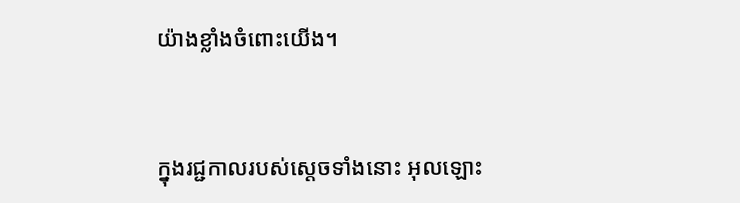យ៉ាងខ្លាំងចំពោះយើង។


ក្នុងរជ្ជកាលរបស់ស្តេចទាំងនោះ អុលឡោះ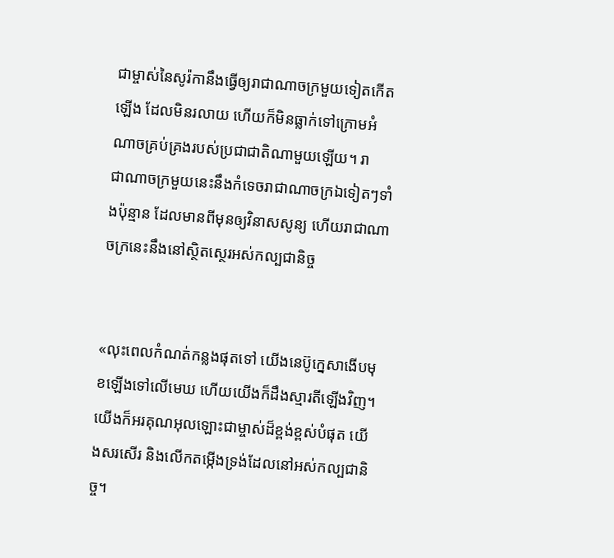ជាម្ចាស់នៃសូរ៉កានឹងធ្វើឲ្យរាជា‌ណាចក្រមួយទៀតកើតឡើង ដែលមិនរលាយ ហើយក៏មិនធ្លាក់ទៅក្រោមអំណាចគ្រប់‌គ្រងរបស់ប្រជា‌ជាតិណាមួយឡើយ។ រាជា‌ណាចក្រមួយនេះនឹងកំទេចរាជា‌ណាចក្រឯទៀតៗទាំងប៉ុន្មាន ដែលមានពីមុនឲ្យវិនាសសូន្យ ហើយរាជា‌ណាចក្រនេះនឹងនៅស្ថិត‌ស្ថេរអស់‌កល្បជានិច្ច


«លុះពេលកំណត់កន្លងផុតទៅ យើងនេប៊ូ‌ក្នេសាងើបមុខឡើងទៅលើមេឃ ហើយយើងក៏ដឹងស្មារតីឡើងវិញ។ យើងក៏អរគុណអុលឡោះជាម្ចាស់ដ៏ខ្ពង់‌ខ្ពស់បំផុត យើងសរសើរ និងលើកតម្កើងទ្រង់ដែលនៅអស់‌កល្បជា‌និច្ច។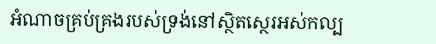អំណាចគ្រប់‌គ្រងរបស់ទ្រង់នៅស្ថិត‌ស្ថេរអស់‌កល្ប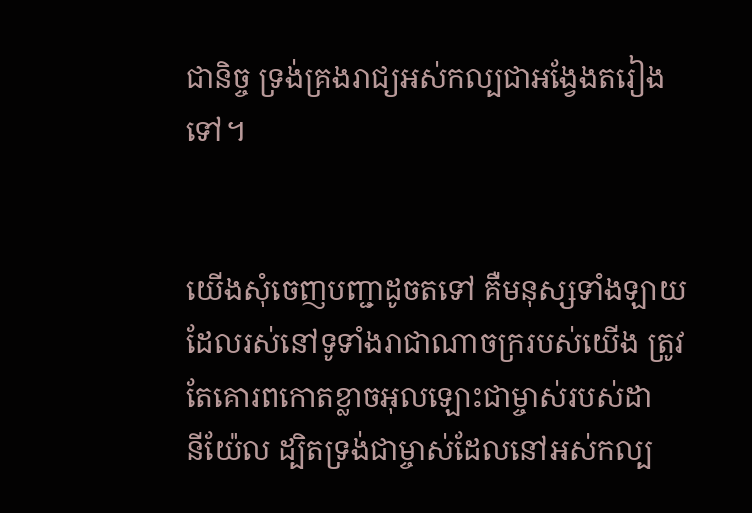ជា‌និច្ច ទ្រង់គ្រងរាជ្យអស់‌កល្បជាអង្វែងតរៀងទៅ។


យើងសុំចេញបញ្ជាដូចតទៅ គឺមនុស្សទាំង‌ឡាយដែលរស់នៅទូ‌ទាំងរាជា‌ណាចក្ររបស់យើង ត្រូវតែគោរពកោតខ្លាចអុលឡោះជាម្ចាស់របស់ដានី‌យ៉ែល ដ្បិតទ្រង់ជាម្ចាស់ដែលនៅអស់‌កល្ប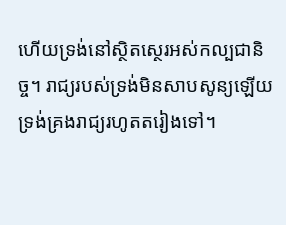ហើយទ្រង់នៅស្ថិត‌ស្ថេរអស់‌កល្បជា‌និច្ច។ រាជ្យរបស់ទ្រង់មិនសាប‌សូន្យឡើយ ទ្រង់គ្រងរាជ្យរហូតតរៀងទៅ។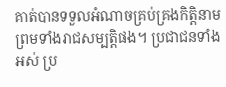គាត់បានទទួលអំណាចគ្រប់‌គ្រងកិត្តិនាម ព្រមទាំងរាជសម្បត្តិផង។ ប្រជា‌ជនទាំងអស់ ប្រ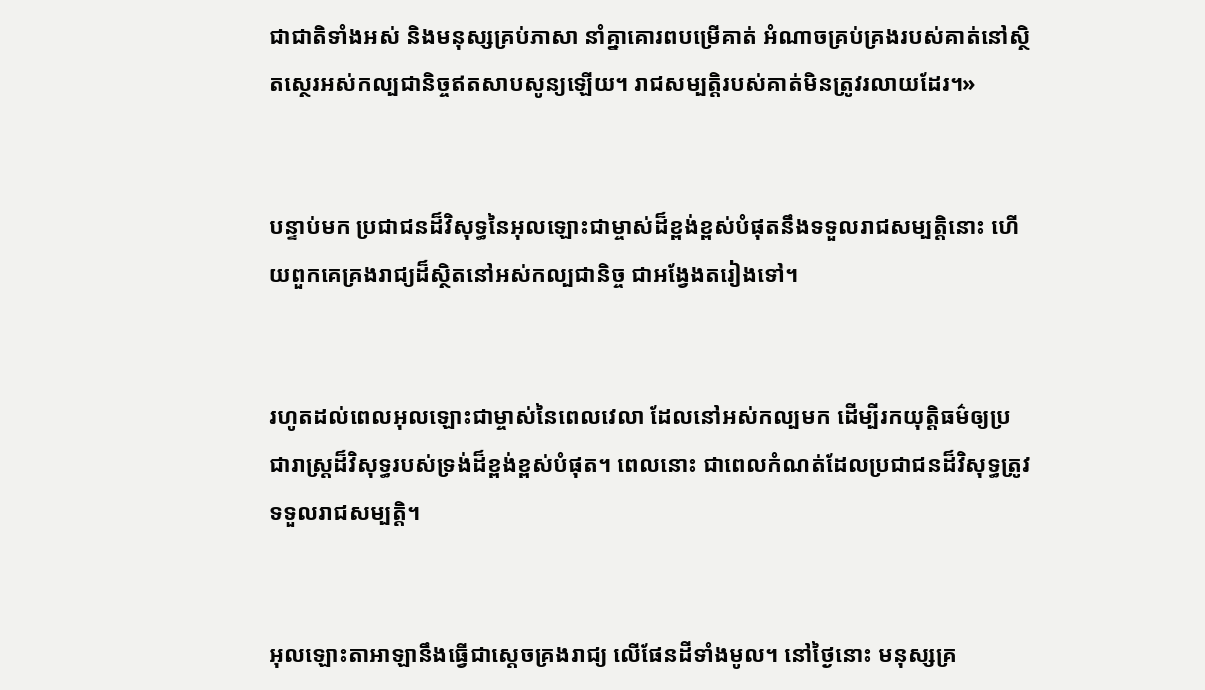ជា‌ជាតិទាំងអស់ និងមនុស្សគ្រប់ភាសា នាំគ្នាគោរពបម្រើគាត់ អំណាចគ្រប់‌គ្រងរបស់គាត់នៅស្ថិត‌ស្ថេរអស់‌កល្បជា‌និច្ចឥតសាប‌សូន្យឡើយ។ រាជសម្បត្តិរបស់គាត់មិនត្រូវរលាយដែរ។»


បន្ទាប់មក ប្រជា‌ជនដ៏‌វិសុទ្ធនៃអុលឡោះជាម្ចាស់ដ៏ខ្ពង់‌ខ្ពស់បំផុតនឹងទទួលរាជសម្បត្តិនោះ ហើយពួកគេគ្រងរាជ្យដ៏ស្ថិតនៅអស់‌កល្បជា‌និច្ច ជាអង្វែងតរៀងទៅ។


រហូតដល់ពេលអុលឡោះជាម្ចាស់នៃពេលវេលា ដែលនៅអស់កល្បមក ដើម្បីរកយុត្តិធម៌ឲ្យប្រជា‌រាស្ត្រដ៏‌វិសុទ្ធរបស់ទ្រង់ដ៏ខ្ពង់‌ខ្ពស់បំផុត។ ពេលនោះ ជាពេលកំណត់ដែលប្រជា‌ជនដ៏‌វិសុទ្ធត្រូវទទួលរាជសម្បត្តិ។


អុលឡោះ‌តាអាឡានឹងធ្វើជាស្តេចគ្រងរាជ្យ លើផែនដីទាំងមូល។ នៅថ្ងៃនោះ មនុស្សគ្រ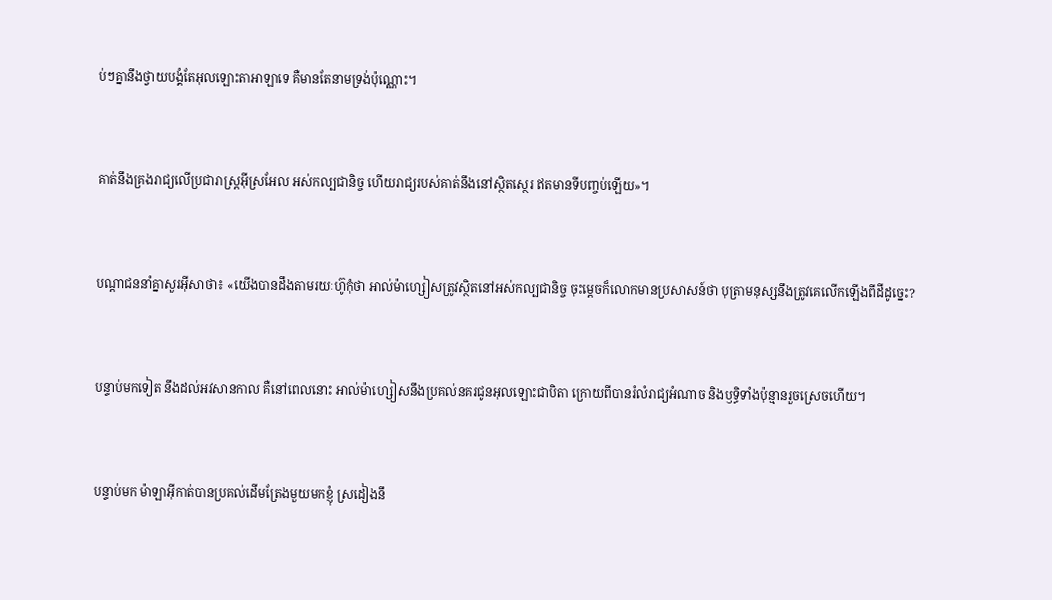ប់ៗគ្នានឹងថ្វាយ‌បង្គំតែអុលឡោះ‌តាអាឡាទេ គឺមានតែនាមទ្រង់ប៉ុណ្ណោះ។


គាត់នឹងគ្រងរាជ្យលើប្រជា‌រាស្ដ្រអ៊ីស្រ‌អែល អស់‌កល្បជា‌និច្ច ហើយរាជ្យរបស់គាត់នឹងនៅស្ថិត‌ស្ថេរ ឥតមានទីបញ្ចប់ឡើយ»។


បណ្ដា‌ជននាំគ្នាសួរអ៊ីសាថា៖ «យើងបានដឹងតាមរយៈហ៊ូកុំថា អាល់ម៉ា‌ហ្សៀសត្រូវស្ថិតនៅអស់‌កល្បជា‌និច្ច ចុះម្ដេចក៏លោកមានប្រសាសន៍ថា បុត្រាមនុស្សនឹងត្រូវគេលើកឡើងពីដីដូច្នេះ?


បន្ទាប់មកទៀត នឹងដល់អវសាន‌កាល គឺនៅពេលនោះ អាល់ម៉ា‌ហ្សៀសនឹងប្រគល់នគរជូនអុលឡោះជាបិតា ក្រោយពីបានរំលំរាជ្យអំណាច និងឫទ្ធិទាំងប៉ុន្មានរួចស្រេចហើយ។


បន្ទាប់មក ម៉ាឡា‌អ៊ីកាត់បានប្រគល់ដើមត្រែងមួយមកខ្ញុំ ស្រដៀងនឹ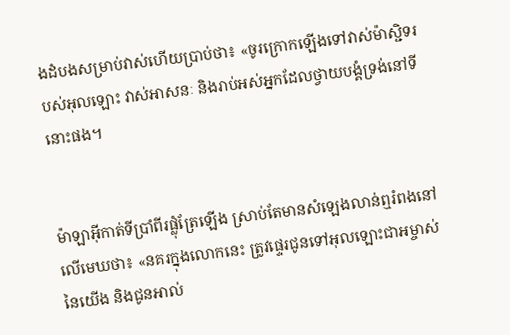ងដំបងសម្រាប់វាស់ហើយប្រាប់ថា៖ «ចូរក្រោកឡើងទៅវាស់ម៉ាស្ជិទរបស់អុលឡោះ វាស់អាសនៈ និងរាប់អស់អ្នកដែលថ្វាយ‌បង្គំទ្រង់នៅទីនោះផង។


ម៉ាឡា‌អ៊ីកាត់ទីប្រាំពីរផ្លុំត្រែឡើង ស្រាប់តែមានសំឡេងលាន់ឮរំពងនៅលើមេឃថា៖ «នគរក្នុងលោកនេះ ត្រូវផ្ទេរជូនទៅអុលឡោះ‌ជាអម្ចាស់នៃយើង និងជូនអាល់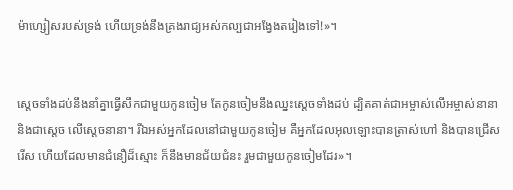ម៉ា‌ហ្សៀសរបស់ទ្រង់ ហើយទ្រង់នឹងគ្រងរាជ្យអស់‌កល្បជាអង្វែងតរៀងទៅ!»។


ស្ដេចទាំងដប់នឹងនាំគ្នាធ្វើសឹកជាមួយកូនចៀម តែកូនចៀមនឹងឈ្នះស្ដេចទាំងដប់ ដ្បិតគាត់ជាអម្ចាស់លើអម្ចាស់នានា និងជាស្តេច លើស្តេចនានា។ រីឯអស់អ្នកដែលនៅជាមួយកូនចៀម គឺអ្នកដែលអុលឡោះបានត្រាស់ហៅ និងបានជ្រើសរើស ហើយដែលមានជំនឿដ៏ស្មោះ ក៏នឹងមានជ័យ‌ជំនះ រួមជាមួយកូនចៀមដែរ»។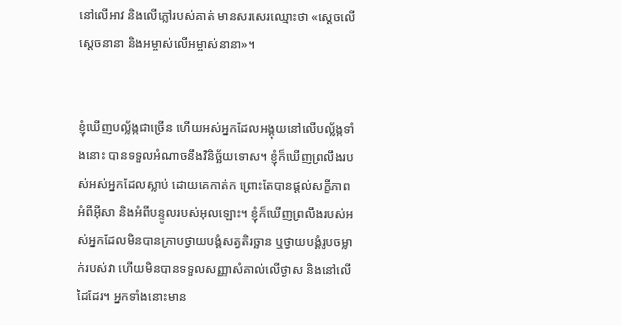នៅលើអាវ និងលើភ្លៅរបស់គាត់ មានសរសេរឈ្មោះថា «ស្តេចលើស្តេចនានា និងអម្ចាស់លើអម្ចាស់នានា»។


ខ្ញុំឃើញបល្ល័ង្កជាច្រើន ហើយអស់អ្នកដែលអង្គុយនៅលើបល្ល័ង្កទាំងនោះ បានទទួលអំណាចនឹងវិនិច្ឆ័យទោស។ ខ្ញុំក៏ឃើញព្រលឹងរបស់អស់អ្នកដែលស្លាប់ ដោយគេកាត់ក ព្រោះតែបានផ្ដល់សក្ខី‌ភាពអំពីអ៊ីសា និងអំពីបន្ទូលរបស់អុលឡោះ។ ខ្ញុំក៏ឃើញព្រលឹងរបស់អស់អ្នកដែលមិនបានក្រាបថ្វាយ‌បង្គំសត្វតិរច្ឆាន ឬថ្វាយ‌បង្គំរូបចម្លាក់របស់វា ហើយមិនបានទទួលសញ្ញាសំគាល់លើថ្ងាស និងនៅលើដៃដែរ។ អ្នកទាំងនោះមាន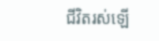ជីវិតរស់ឡើ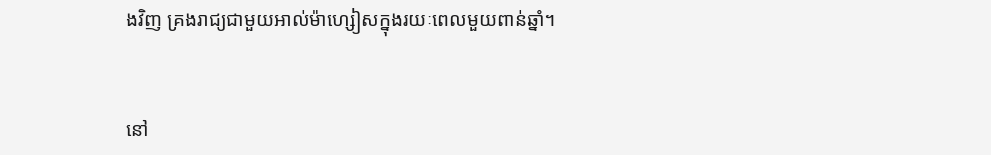ងវិញ គ្រងរាជ្យជាមួយអាល់ម៉ា‌ហ្សៀសក្នុងរយៈពេលមួយពាន់ឆ្នាំ។


នៅ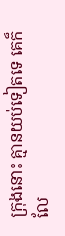ក្រុងនោះ គ្មានយប់ទៀតទេ គេក៏លែ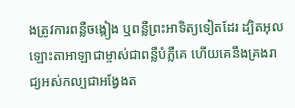ងត្រូវការពន្លឺចង្កៀង ឬពន្លឺព្រះ‌អាទិត្យទៀតដែរ ដ្បិតអុលឡោះ‌តាអាឡាជាម្ចាស់ជាពន្លឺបំភ្លឺគេ ហើយគេនឹងគ្រងរាជ្យអស់‌កល្បជាអង្វែងត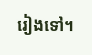រៀងទៅ។